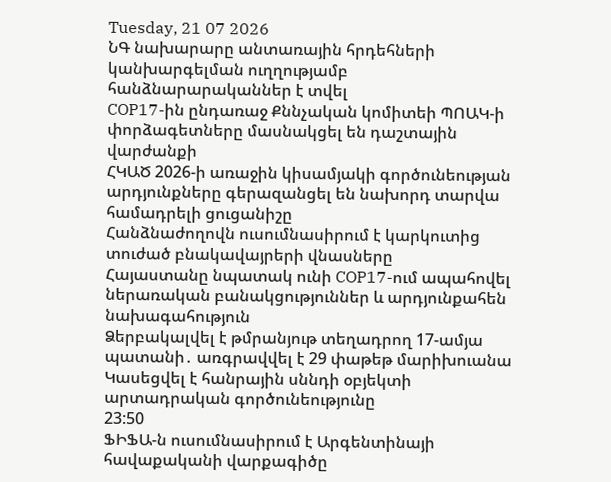Tuesday, 21 07 2026
ՆԳ նախարարը անտառային հրդեհների կանխարգելման ուղղությամբ հանձնարարականներ է տվել
COP17-ին ընդառաջ Քննչական կոմիտեի ՊՈԱԿ-ի փորձագետները մասնակցել են դաշտային վարժանքի
ՀԿԱԾ 2026-ի առաջին կիսամյակի գործունեության արդյունքները գերազանցել են նախորդ տարվա համադրելի ցուցանիշը
Հանձնաժողովն ուսումնասիրում է կարկուտից տուժած բնակավայրերի վնասները
Հայաստանը նպատակ ունի COP17-ում ապահովել ներառական բանակցություններ և արդյունքահեն նախագահություն
Ձերբակալվել է թմրանյութ տեղադրող 17-ամյա պատանի․ առգրավվել է 29 փաթեթ մարիխուանա
Կասեցվել է հանրային սննդի օբյեկտի արտադրական գործունեությունը
23:50
ՖԻՖԱ-ն ուսումնասիրում է Արգենտինայի հավաքականի վարքագիծը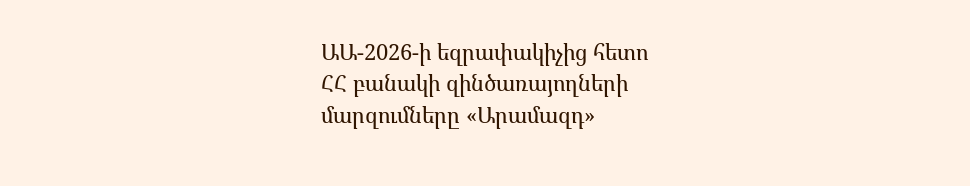ԱԱ-2026-ի եզրափակիչից հետո
ՀՀ բանակի զինծառայողների մարզումները «Արամազդ»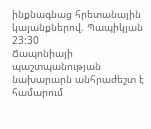ինքնագնաց հրետանային կայանքներով. Պապիկյան
23:30
Ճապոնիայի պաշտպանության նախարարն անհրաժեշտ է համարում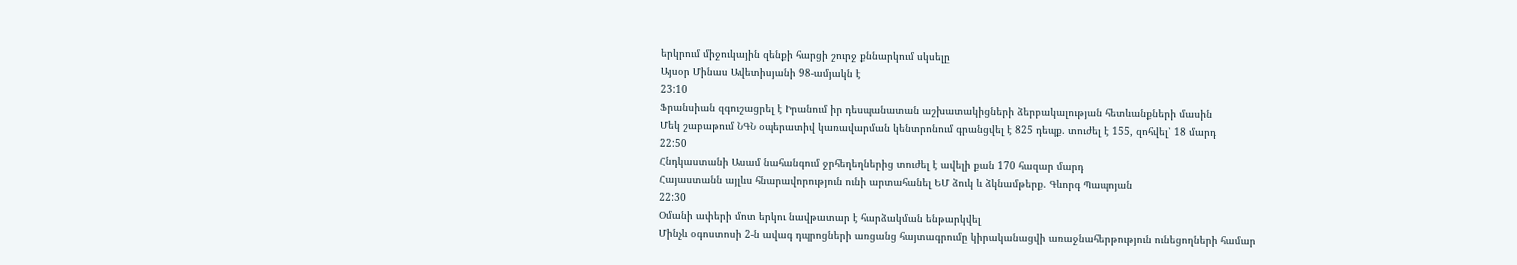երկրում միջուկային զենքի հարցի շուրջ քննարկում սկսելը
Այսօր Մինաս Ավետիսյանի 98-ամյակն է
23:10
Ֆրանսիան զգուշացրել է Իրանում իր դեսպանատան աշխատակիցների ձերբակալության հետևանքների մասին
Մեկ շաբաթում ՆԳՆ օպերատիվ կառավարման կենտրոնում գրանցվել է 825 դեպք. տուժել է 155, զոհվել՝ 18 մարդ
22:50
Հնդկաստանի Ասամ նահանգում ջրհեղեղներից տուժել է ավելի քան 170 հազար մարդ
Հայաստանն այլևս հնարավորություն ունի արտահանել ԵՄ ձուկ և ձկնամթերք. Գևորգ Պապոյան
22:30
Օմանի ափերի մոտ երկու նավթատար է հարձակման ենթարկվել
Մինչև օգոստոսի 2-ն ավագ դպրոցների առցանց հայտագրումը կիրականացվի առաջնահերթություն ունեցողների համար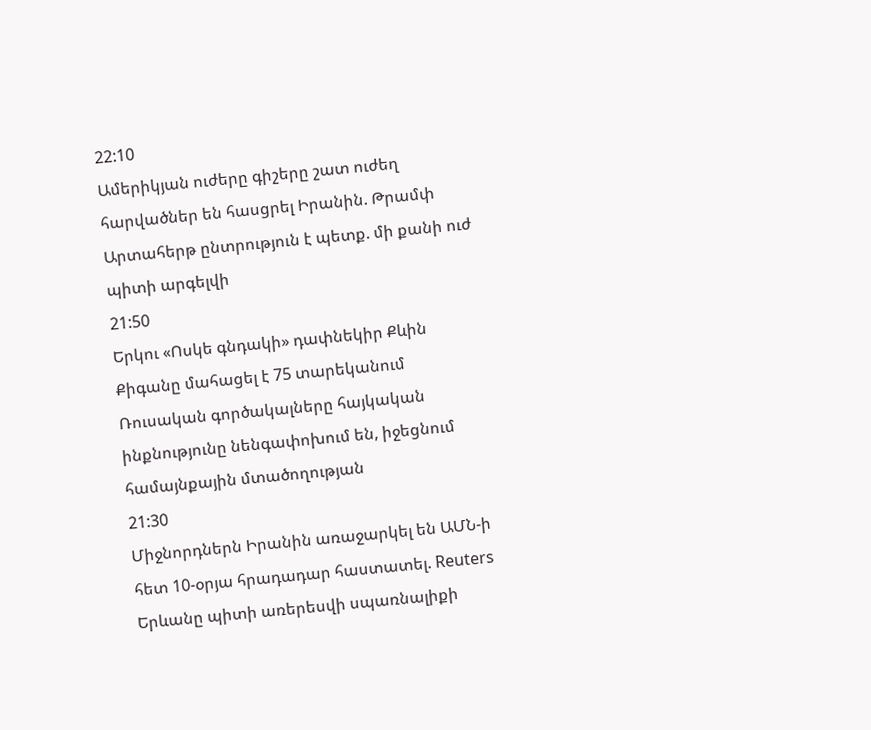22:10
Ամերիկյան ուժերը գիշերը շատ ուժեղ հարվածներ են հասցրել Իրանին. Թրամփ
Արտահերթ ընտրություն է պետք. մի քանի ուժ պիտի արգելվի
21:50
Երկու «Ոսկե գնդակի» դափնեկիր Քևին Քիգանը մահացել է 75 տարեկանում
Ռուսական գործակալները հայկական ինքնությունը նենգափոխում են, իջեցնում համայնքային մտածողության
21:30
Միջնորդներն Իրանին առաջարկել են ԱՄՆ-ի հետ 10-օրյա հրադադար հաստատել. Reuters
Երևանը պիտի առերեսվի սպառնալիքի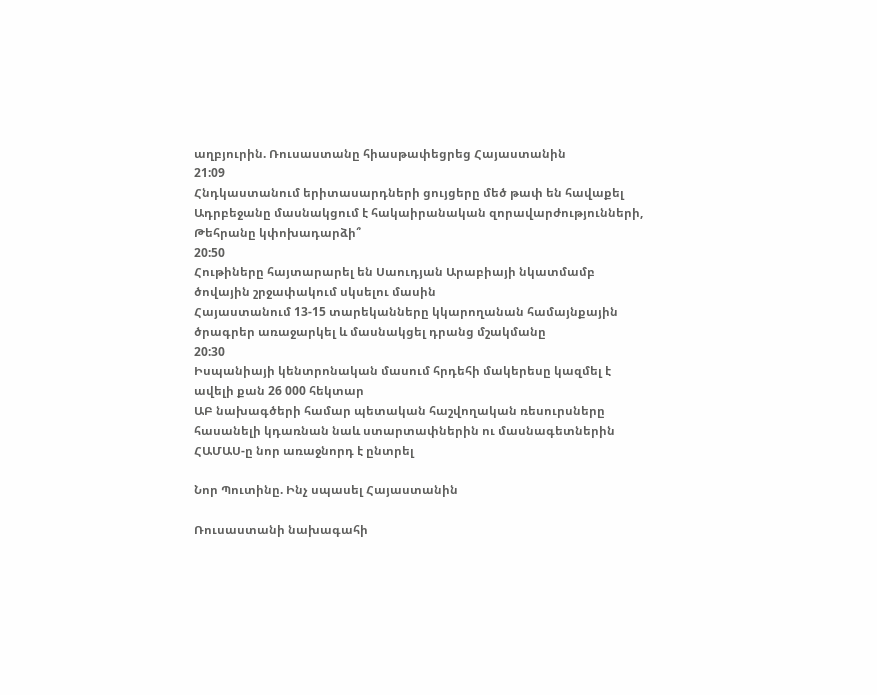աղբյուրին. Ռուսաստանը հիասթափեցրեց Հայաստանին
21:09
Հնդկաստանում երիտասարդների ցույցերը մեծ թափ են հավաքել
Ադրբեջանը մասնակցում է հակաիրանական զորավարժությունների, Թեհրանը կփոխադարձի՞
20:50
Հութիները հայտարարել են Սաուդյան Արաբիայի նկատմամբ ծովային շրջափակում սկսելու մասին
Հայաստանում 13-15 տարեկանները կկարողանան համայնքային ծրագրեր առաջարկել և մասնակցել դրանց մշակմանը
20:30
Իսպանիայի կենտրոնական մասում հրդեհի մակերեսը կազմել է ավելի քան 26 000 հեկտար
ԱԲ նախագծերի համար պետական հաշվողական ռեսուրսները հասանելի կդառնան նաև ստարտափներին ու մասնագետներին
ՀԱՄԱՍ-ը նոր առաջնորդ է ընտրել

Նոր Պուտինը. Ինչ սպասել Հայաստանին

Ռուսաստանի նախագահի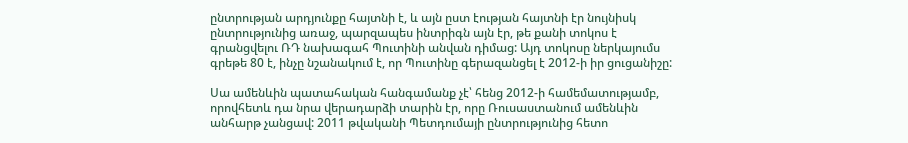ընտրության արդյունքը հայտնի է, և այն ըստ էության հայտնի էր նույնիսկ ընտրությունից առաջ, պարզապես ինտրիգն այն էր, թե քանի տոկոս է գրանցվելու ՌԴ նախագահ Պուտինի անվան դիմաց: Այդ տոկոսը ներկայումս գրեթե 80 է, ինչը նշանակում է, որ Պուտինը գերազանցել է 2012-ի իր ցուցանիշը:

Սա ամենևին պատահական հանգամանք չէ՝ հենց 2012-ի համեմատությամբ, որովհետև դա նրա վերադարձի տարին էր, որը Ռուսաստանում ամենևին անհարթ չանցավ: 2011 թվականի Պետդումայի ընտրությունից հետո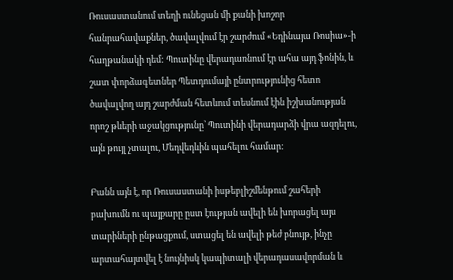Ռուսաստանում տեղի ունեցան մի քանի խոշոր հանրահավաքներ, ծավալվում էր շարժում «Եդինայա Ռոսիա»-ի հաղթանակի դեմ: Պուտինը վերադառնում էր ահա այդ ֆոնին, և շատ փորձագետներ Պետդումայի ընտրությունից հետո ծավալվող այդ շարժման հետևում տեսնում էին իշխանության որոշ թևերի աջակցությունը՝ Պուտինի վերադարձի վրա ազդելու, այն թույլ չտալու, Մեդվեդևին պահելու համար:

Բանն այն է, որ Ռուսաստանի իսթեբլիշմենթում շահերի բախումն ու պայքարը ըստ էության ավելի են խորացել այս տարիների ընթացքում, ստացել են ավելի թեժ բնույթ, ինչը արտահայտվել է նույնիսկ կապիտալի վերադասավորման և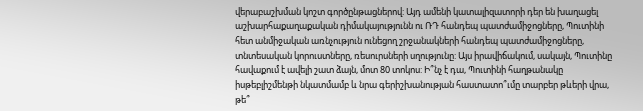վերաբաշխման կոշտ գործընթացներով: Այդ ամենի կատալիզատորի դեր են խաղացել աշխարհաքաղաքական դիմակայությունն ու ՌԴ հանդեպ պատժամիջոցները, Պուտինի հետ անմիջական առնչություն ունեցող շրջանակների հանդեպ պատժամիջոցները, տնտեսական կորուստները, ռեսուրսների սղությունը: Այս իրավիճակում, սակայն, Պուտինը հավաքում է ավելի շատ ձայն, մոտ 80 տոկոս: Ի՞նչ է դա, Պուտինի հաղթանակը իսթեբլիշմենթի նկատմամբ և նրա գերիշխանության հաստատո՞ւմը տարբեր թևերի վրա, թե՞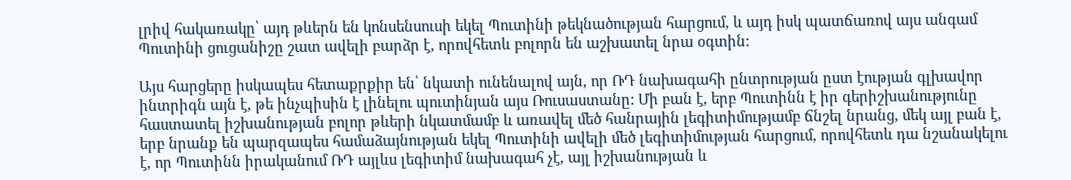լրիվ հակառակը՝ այդ թևերն են կոնսենսուսի եկել Պուտինի թեկնածության հարցում, և այդ իսկ պատճառով այս անգամ Պուտինի ցուցանիշը շատ ավելի բարձր է, որովհետև բոլորն են աշխատել նրա օգտին:

Այս հարցերը իսկապես հետաքրքիր են՝ նկատի ունենալով այն, որ ՌԴ նախագահի ընտրության ըստ էության գլխավոր ինտրիգն այն է, թե ինչպիսին է լինելու պուտինյան այս Ռուսաստանը: Մի բան է, երբ Պուտինն է իր գերիշխանությունը հաստատել իշխանության բոլոր թևերի նկատմամբ և առավել մեծ հանրային լեգիտիմությամբ ճնշել նրանց, մեկ այլ բան է, երբ նրանք են պարզապես համաձայնության եկել Պուտինի ավելի մեծ լեգիտիմության հարցում, որովհետև դա նշանակելու է, որ Պուտինն իրականում ՌԴ այլևս լեգիտիմ նախագահ չէ, այլ իշխանության և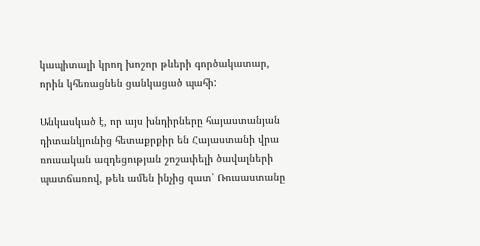կապիտալի կրող խոշոր թևերի գործակատար, որին կհեռացնեն ցանկացած պահի:

Անկասկած է, որ այս խնդիրները հայաստանյան դիտանկյունից հետաքրքիր են Հայաստանի վրա ռուսական ազդեցության շոշափելի ծավալների պատճառով, թեև ամեն ինչից զատ՝ Ռուսաստանը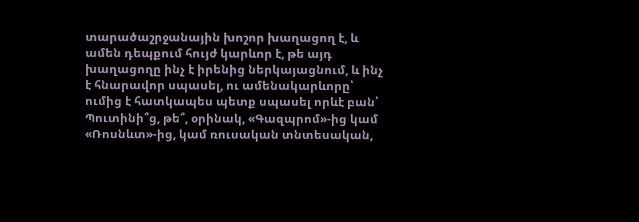տարածաշրջանային խոշոր խաղացող է, և ամեն դեպքում հույժ կարևոր է, թե այդ խաղացողը ինչ է իրենից ներկայացնում, և ինչ է հնարավոր սպասել, ու ամենակարևորը՝ ումից է հատկապես պետք սպասել որևէ բան՝ Պուտինի՞ց, թե՞, օրինակ, «Գազպրոմ»-ից կամ «Ռոսնևտ»-ից, կամ ռուսական տնտեսական,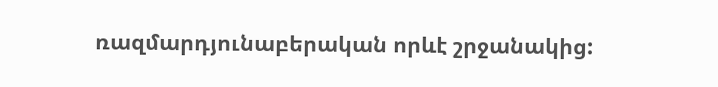ռազմարդյունաբերական որևէ շրջանակից: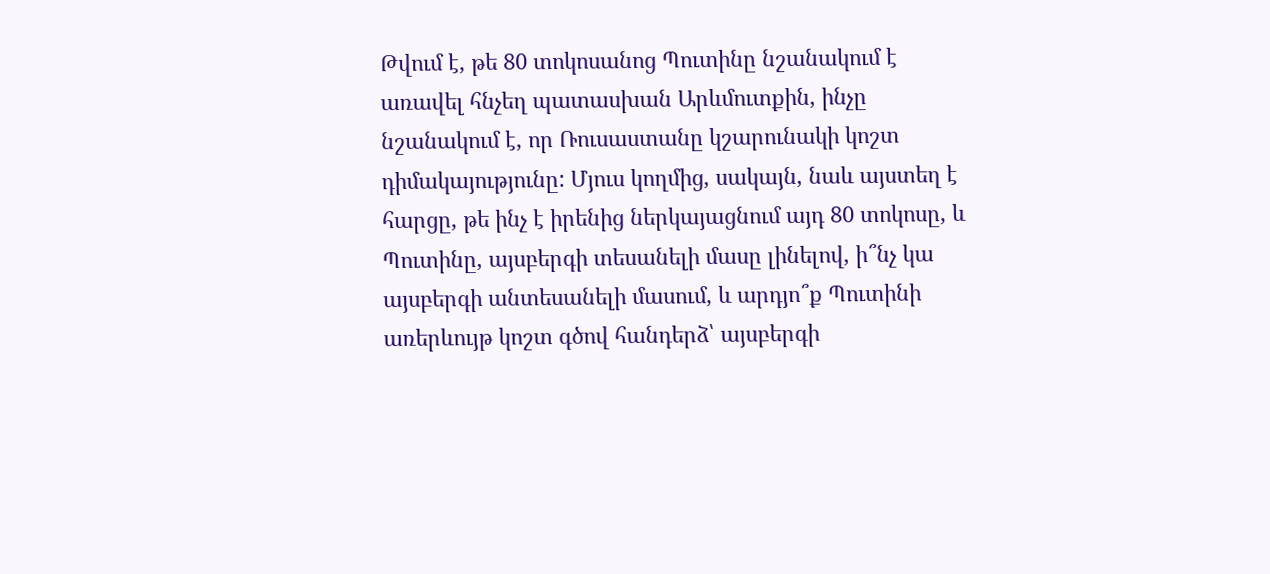Թվում է, թե 80 տոկոսանոց Պուտինը նշանակում է առավել հնչեղ պատասխան Արևմուտքին, ինչը նշանակում է, որ Ռուսաստանը կշարունակի կոշտ դիմակայությունը: Մյուս կողմից, սակայն, նաև այստեղ է հարցը, թե ինչ է իրենից ներկայացնում այդ 80 տոկոսը, և Պուտինը, այսբերգի տեսանելի մասը լինելով, ի՞նչ կա այսբերգի անտեսանելի մասում, և արդյո՞ք Պուտինի առերևույթ կոշտ գծով հանդերձ՝ այսբերգի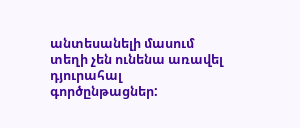անտեսանելի մասում տեղի չեն ունենա առավել դյուրահալ գործընթացներ: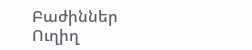Բաժիններ
Ուղիղ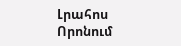Լրահոս
Որոնում